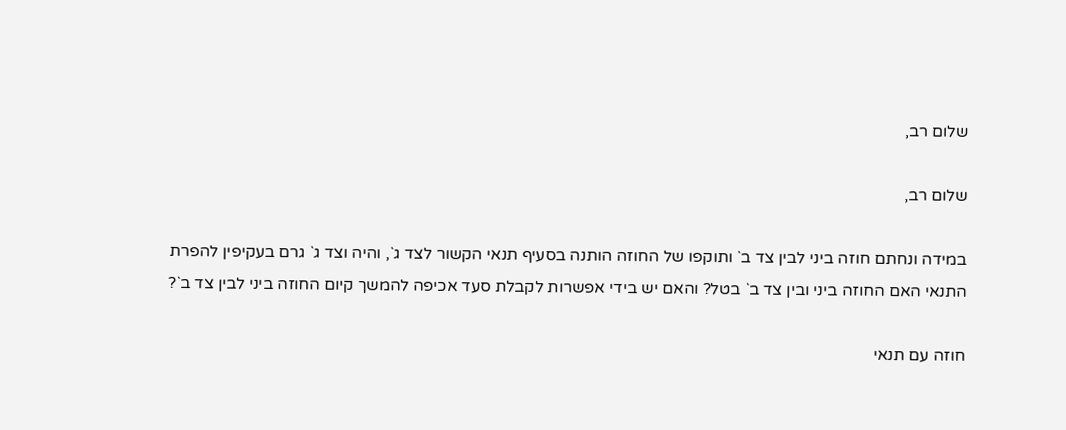שלום רב,

שלום רב,

במידה ונחתם חוזה ביני לבין צד ב` ותוקפו של החוזה הותנה בסעיף תנאי הקשור לצד ג`, והיה וצד ג` גרם בעקיפין להפרת התנאי האם החוזה ביני ובין צד ב` בטל? והאם יש בידי אפשרות לקבלת סעד אכיפה להמשך קיום החוזה ביני לבין צד ב`?

חוזה עם תנאי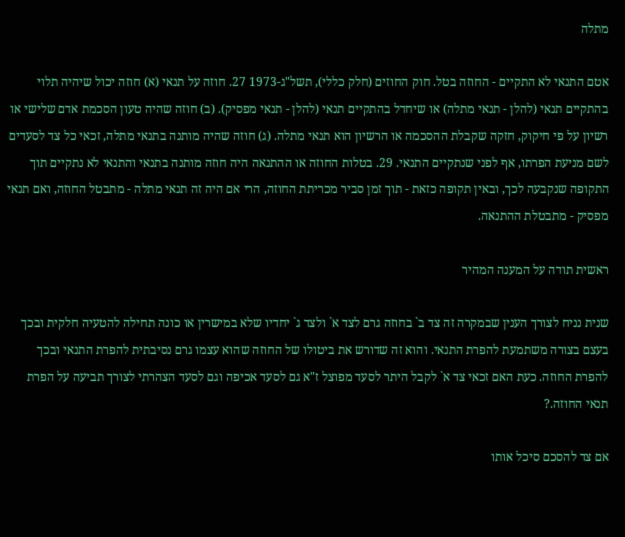מתלה

אטם התנאי לא התקיים - החוזה בטל. חוק החוזים (חלק כללי), תשל"ג-1973 27. חוזה על תנאי (א) חוזה יכול שיהיה תלוי בהתקיים תנאי (להלן - תנאי מתלה) או שיחדל בהתקיים תנאי (להלן - תנאי מפסיק). (ב) חוזה שהיה טעון הסכמת אדם שלישי או רשיון על פי חיקוק, חזקה שקבלת ההסכמה או הרשיון הוא תנאי מתלה. (ג) חוזה שהיה מותנה בתנאי מתלה, זכאי כל צד לסעדים לשם מניעת הפרתו, אף לפני שנתקיים התנאי. 29. בטלות החוזה או ההתנאה היה חוזה מותנה בתנאי והתנאי לא נתקיים תוך התקופה שנקבעה לכך, ובאין תקופה כזאת - תוך זמן סביר מכריתת החוזה, הרי אם היה זה תנאי מתלה - מתבטל החוזה, ואם תנאי מפסיק - מתבטלת ההתנאה.

ראשית תודה על המענה המהיר

שנית נניח לצורך הענין שבמקרה זה צד ב` בחוזה גרם לצד א` ולצד ג` יחדיו שלא במישרין או כונה תחילה להטעיה חלקית ובכך בעצם בצורה משתמעת להפרת התנאי. והוא זה שדורש את ביטולו של החוזה שהוא עצמו גרם נסיבתית להפרת התנאי ובכך להפרת החוזה. כעת האם זכאי צד א` לקבל היתר לסעד מפוצל ז"א גם לסעד אכיפה וגם לסעד הצהרתי לצורך תביעה על הפרת תנאי החוזה.?

אם צד להסכם סיכל אותו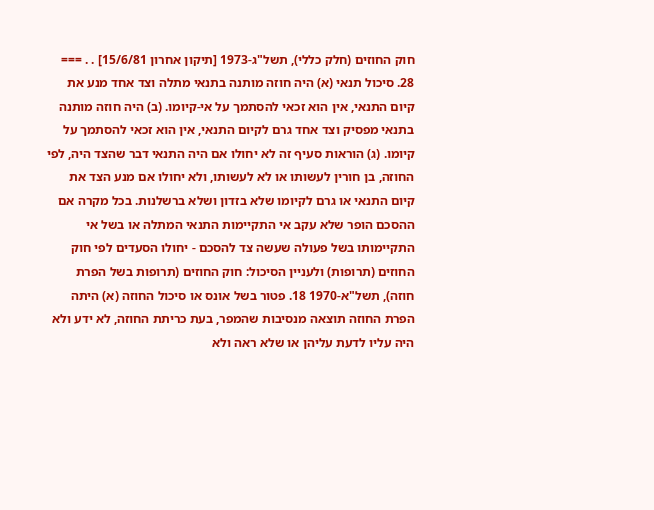חוק החוזים (חלק כללי), תשל"ג-1973 [תיקון אחרון 15/6/81] . . === 28. סיכול תנאי (א) היה חוזה מותנה בתנאי מתלה וצד אחד מנע את קיום התנאי, אין הוא זכאי להסתמך על אי-קיומו. (ב) היה חוזה מותנה בתנאי מפסיק וצד אחד גרם לקיום התנאי, אין הוא זכאי להסתמך על קיומו. (ג) הוראות סעיף זה לא יחולו אם היה התנאי דבר שהצד היה, לפי החוזה, בן חורין לעשותו או לא לעשותו, ולא יחולו אם מנע הצד את קיום התנאי או גרם לקיומו שלא בזדון ושלא ברשלנות. בכל מקרה אם ההסכם הופר שלא עקב אי התקיימות התנאי המתלה או בשל אי התקיימותו בשל פעולה שעשה צד להסכם - יחולו הסעדים לפי חוק החוזים (תרופות) ולעניין הסיכול: חוק החוזים (תרופות בשל הפרת חוזה), תשל"א-1970 18. פטור בשל אונס או סיכול החוזה (א) היתה הפרת החוזה תוצאה מנסיבות שהמפר, בעת כריתת החוזה, לא ידע ולא היה עליו לדעת עליהן או שלא ראה ולא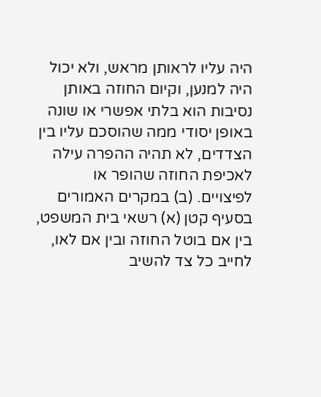היה עליו לראותן מראש, ולא יכול היה למנען, וקיום החוזה באותן נסיבות הוא בלתי אפשרי או שונה באופן יסודי ממה שהוסכם עליו בין הצדדים, לא תהיה ההפרה עילה לאכיפת החוזה שהופר או לפיצויים. (ב) במקרים האמורים בסעיף קטן (א) רשאי בית המשפט, בין אם בוטל החוזה ובין אם לאו, לחייב כל צד להשיב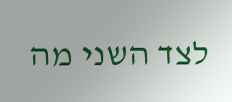לצד השני מה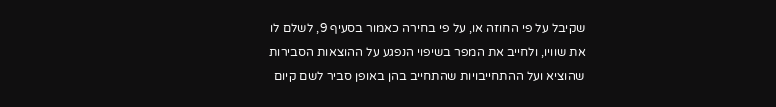שקיבל על פי החוזה או, על פי בחירה כאמור בסעיף 9, לשלם לו את שוויו, ולחייב את המפר בשיפוי הנפגע על ההוצאות הסבירות שהוציא ועל ההתחייבויות שהתחייב בהן באופן סביר לשם קיום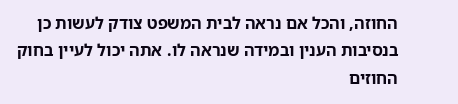החוזה, והכל אם נראה לבית המשפט צודק לעשות כן בנסיבות הענין ובמידה שנראה לו. אתה יכול לעיין בחוק החוזים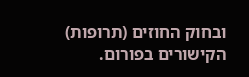ובחוק החוזים (תרופות) הקישורים בפורום.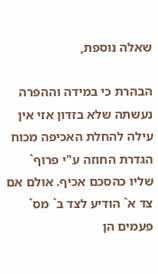שאלה נוספת,

הבהרת כי במידה וההפרה נעשתה שלא בזדון אזי אין עילה להחלת האכיפה מכוח הגדרת החוזה ע"י פרוף` שליו כהסכם אכיף. אולם אם צד א` הודיע לצד ב` מס` פעמים הן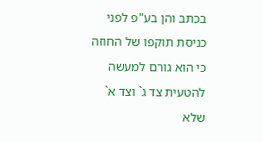בכתב והן בע"פ לפני כניסת תוקפו של החוזה כי הוא גורם למעשה להטעית צד ג` וצד א` שלא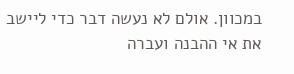במכוון. אולם לא נעשה דבר כדי ליישב את אי ההבנה ועברה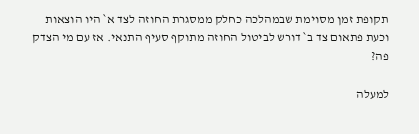תקופת זמן מסוימת שבמהלכה כחלק ממסגרת החוזה לצד א` היו הוצאות וכעת פתאום צד ב` דורש לביטול החוזה מתוקף סעיף התנאי. אז עם מי הצדק פה?

למעלה